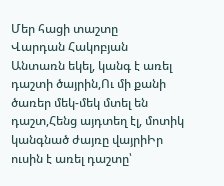Մեր հացի տաշտը
Վարդան Հակոբյան
Անտառն եկել, կանգ է առել դաշտի ծայրին,Ու մի քանի ծառեր մեկ-մեկ մտել են դաշտ,Հենց այդտեղ էլ, մոտիկ կանգնած ժայռը վայրիԻր ուսին է առել դաշտը՝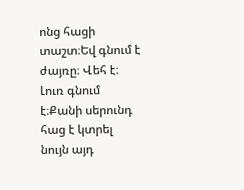ոնց հացի տաշտ։Եվ գնում է ժայռը։ Վեհ է։ Լուռ գնում է։Քանի սերունդ հաց է կտրել նույն այդ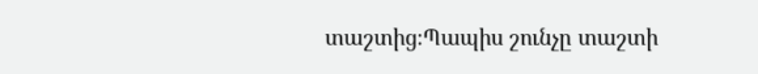տաշտից։Պապիս շունչը տաշտի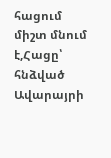հացում միշտ մնում է,Հացը՝ հնձված Ավարայրի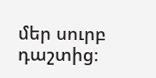մեր սուրբ դաշտից։